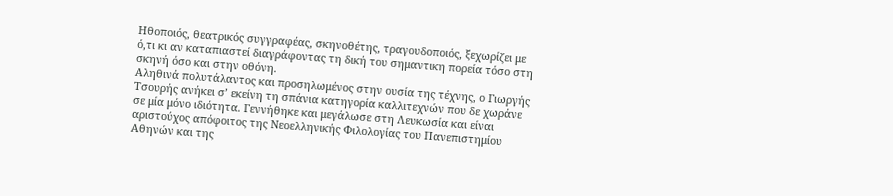Ηθοποιός, θεατρικός συγγραφέας, σκηνοθέτης, τραγουδοποιός, ξεχωρίζει με ό,τι κι αν καταπιαστεί διαγράφοντας τη δική του σημαντικη πορεία τόσο στη σκηνή όσο και στην οθόνη.
Αληθινά πολυτάλαντος και προσηλωμένος στην ουσία της τέχνης, ο Γιωργής Τσουρής ανήκει σ’ εκείνη τη σπάνια κατηγορία καλλιτεχνών που δε χωράνε σε μία μόνο ιδιότητα. Γεννήθηκε και μεγάλωσε στη Λευκωσία και είναι αριστούχος απόφοιτος της Νεοελληνικής Φιλολογίας του Πανεπιστημίου Αθηνών και της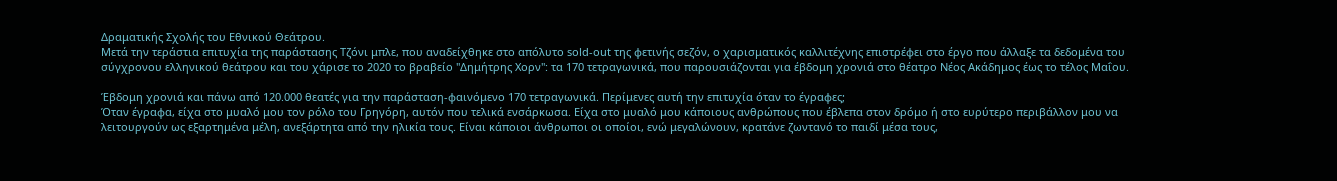Δραματικής Σχολής του Εθνικού Θεάτρου.
Μετά την τεράστια επιτυχία της παράστασης Τζόνι μπλε, που αναδείχθηκε στο απόλυτο sold-out της φετινής σεζόν, ο χαρισματικός καλλιτέχνης επιστρέφει στο έργο που άλλαξε τα δεδομένα του σύγχρονου ελληνικού θεάτρου και του χάρισε το 2020 το βραβείο "Δημήτρης Χορν": τα 170 τετραγωνικά, που παρουσιάζονται για έβδομη χρονιά στο θέατρο Νέος Ακάδημος έως το τέλος Μαΐου.

Έβδομη χρονιά και πάνω από 120.000 θεατές για την παράσταση-φαινόμενο 170 τετραγωνικά. Περίμενες αυτή την επιτυχία όταν το έγραφες;
Όταν έγραφα, είχα στο μυαλό μου τον ρόλο του Γρηγόρη, αυτόν που τελικά ενσάρκωσα. Είχα στο μυαλό μου κάποιους ανθρώπους που έβλεπα στον δρόμο ή στο ευρύτερο περιβάλλον μου να λειτουργούν ως εξαρτημένα μέλη, ανεξάρτητα από την ηλικία τους. Είναι κάποιοι άνθρωποι οι οποίοι, ενώ μεγαλώνουν, κρατάνε ζωντανό το παιδί μέσα τους,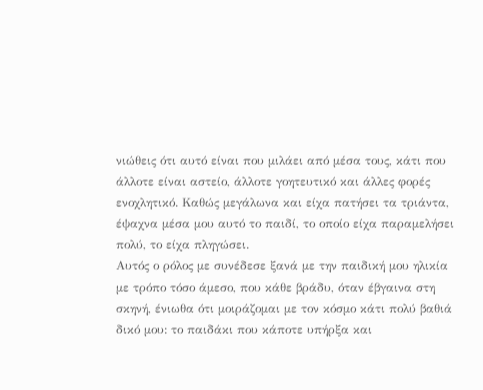νιώθεις ότι αυτό είναι που μιλάει από μέσα τους, κάτι που άλλοτε είναι αστείο, άλλοτε γοητευτικό και άλλες φορές ενοχλητικό. Καθώς μεγάλωνα και είχα πατήσει τα τριάντα, έψαχνα μέσα μου αυτό το παιδί, το οποίο είχα παραμελήσει πολύ, το είχα πληγώσει.
Αυτός ο ρόλος με συνέδεσε ξανά με την παιδική μου ηλικία με τρόπο τόσο άμεσο, που κάθε βράδυ, όταν έβγαινα στη σκηνή, ένιωθα ότι μοιράζομαι με τον κόσμο κάτι πολύ βαθιά δικό μου: το παιδάκι που κάποτε υπήρξα και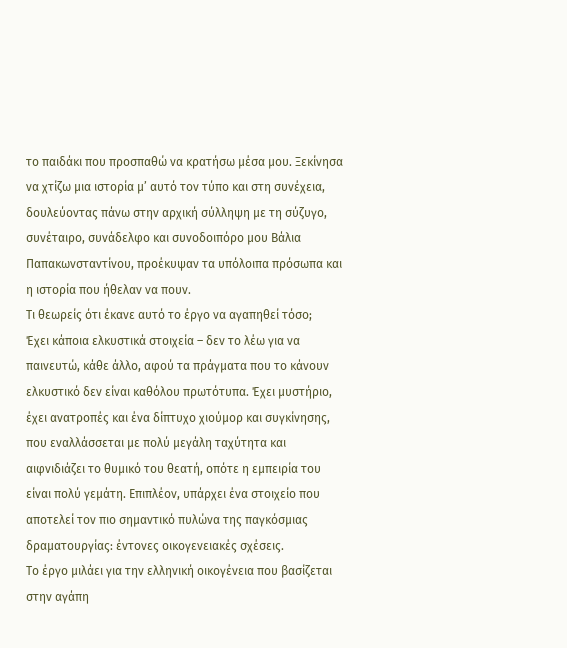το παιδάκι που προσπαθώ να κρατήσω μέσα μου. Ξεκίνησα να χτίζω μια ιστορία μ’ αυτό τον τύπο και στη συνέχεια, δουλεύοντας πάνω στην αρχική σύλληψη με τη σύζυγο, συνέταιρο, συνάδελφο και συνοδοιπόρο μου Βάλια Παπακωνσταντίνου, προέκυψαν τα υπόλοιπα πρόσωπα και η ιστορία που ήθελαν να πουν.
Τι θεωρείς ότι έκανε αυτό το έργο να αγαπηθεί τόσο;
Έχει κάποια ελκυστικά στοιχεία – δεν το λέω για να παινευτώ, κάθε άλλο, αφού τα πράγματα που το κάνουν ελκυστικό δεν είναι καθόλου πρωτότυπα. Έχει μυστήριο, έχει ανατροπές και ένα δίπτυχο χιούμορ και συγκίνησης, που εναλλάσσεται με πολύ μεγάλη ταχύτητα και αιφνιδιάζει το θυμικό του θεατή, οπότε η εμπειρία του είναι πολύ γεμάτη. Επιπλέον, υπάρχει ένα στοιχείο που αποτελεί τον πιο σημαντικό πυλώνα της παγκόσμιας δραματουργίας: έντονες οικογενειακές σχέσεις.
Το έργο μιλάει για την ελληνική οικογένεια που βασίζεται στην αγάπη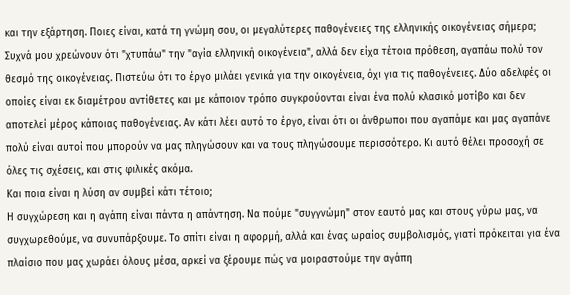και την εξάρτηση. Ποιες είναι, κατά τη γνώμη σου, οι μεγαλύτερες παθογένειες της ελληνικής οικογένειας σήμερα;
Συχνά μου χρεώνουν ότι "χτυπάω" την "αγία ελληνική οικογένεια", αλλά δεν είχα τέτοια πρόθεση, αγαπάω πολύ τον θεσμό της οικογένειας. Πιστεύω ότι το έργο μιλάει γενικά για την οικογένεια, όχι για τις παθογένειες. Δύο αδελφές οι οποίες είναι εκ διαμέτρου αντίθετες και με κάποιον τρόπο συγκρούονται είναι ένα πολύ κλασικό μοτίβο και δεν αποτελεί μέρος κάποιας παθογένειας. Αν κάτι λέει αυτό το έργο, είναι ότι οι άνθρωποι που αγαπάμε και μας αγαπάνε πολύ είναι αυτοί που μπορούν να μας πληγώσουν και να τους πληγώσουμε περισσότερο. Κι αυτό θέλει προσοχή σε όλες τις σχέσεις, και στις φιλικές ακόμα.
Και ποια είναι η λύση αν συμβεί κάτι τέτοιο;
Η συγχώρεση και η αγάπη είναι πάντα η απάντηση. Να πούμε "συγγνώμη" στον εαυτό μας και στους γύρω μας, να συγχωρεθούμε, να συνυπάρξουμε. Το σπίτι είναι η αφορμή, αλλά και ένας ωραίος συμβολισμός, γιατί πρόκειται για ένα πλαίσιο που μας χωράει όλους μέσα, αρκεί να ξέρουμε πώς να μοιραστούμε την αγάπη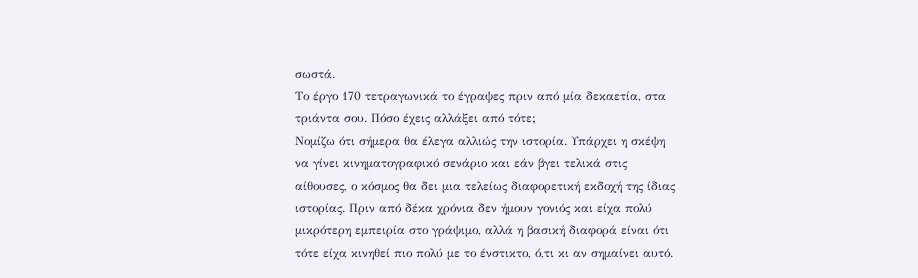σωστά.
Το έργο 170 τετραγωνικά το έγραψες πριν από μία δεκαετία, στα τριάντα σου. Πόσο έχεις αλλάξει από τότε;
Νομίζω ότι σήμερα θα έλεγα αλλιώς την ιστορία. Υπάρχει η σκέψη να γίνει κινηματογραφικό σενάριο και εάν βγει τελικά στις αίθουσες, ο κόσμος θα δει μια τελείως διαφορετική εκδοχή της ίδιας ιστορίας. Πριν από δέκα χρόνια δεν ήμουν γονιός και είχα πολύ μικρότερη εμπειρία στο γράψιμο, αλλά η βασική διαφορά είναι ότι τότε είχα κινηθεί πιο πολύ με το ένστικτο, ό,τι κι αν σημαίνει αυτό.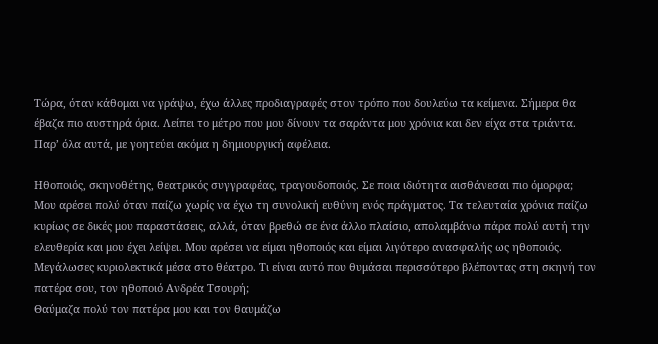Τώρα, όταν κάθομαι να γράψω, έχω άλλες προδιαγραφές στον τρόπο που δουλεύω τα κείμενα. Σήμερα θα έβαζα πιο αυστηρά όρια. Λείπει το μέτρο που μου δίνουν τα σαράντα μου χρόνια και δεν είχα στα τριάντα. Παρ’ όλα αυτά, με γοητεύει ακόμα η δημιουργική αφέλεια.

Ηθοποιός, σκηνοθέτης, θεατρικός συγγραφέας, τραγουδοποιός. Σε ποια ιδιότητα αισθάνεσαι πιο όμορφα;
Μου αρέσει πολύ όταν παίζω χωρίς να έχω τη συνολική ευθύνη ενός πράγματος. Τα τελευταία χρόνια παίζω κυρίως σε δικές μου παραστάσεις, αλλά, όταν βρεθώ σε ένα άλλο πλαίσιο, απολαμβάνω πάρα πολύ αυτή την ελευθερία και μου έχει λείψει. Μου αρέσει να είμαι ηθοποιός και είμαι λιγότερο ανασφαλής ως ηθοποιός.
Μεγάλωσες κυριολεκτικά μέσα στο θέατρο. Τι είναι αυτό που θυμάσαι περισσότερο βλέποντας στη σκηνή τον πατέρα σου, τον ηθοποιό Ανδρέα Τσουρή;
Θαύμαζα πολύ τον πατέρα μου και τον θαυμάζω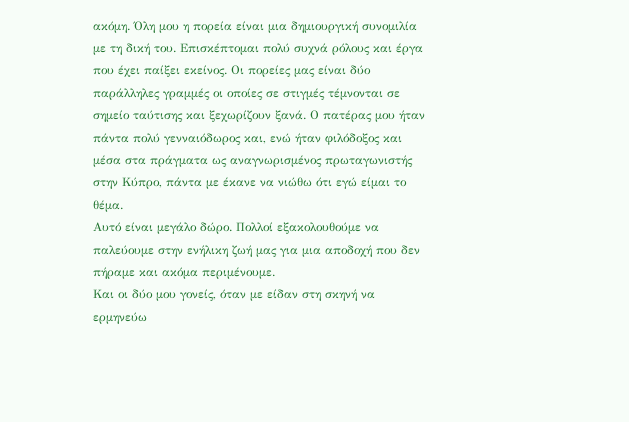ακόμη. Όλη μου η πορεία είναι μια δημιουργική συνομιλία με τη δική του. Επισκέπτομαι πολύ συχνά ρόλους και έργα που έχει παίξει εκείνος. Οι πορείες μας είναι δύο παράλληλες γραμμές οι οποίες σε στιγμές τέμνονται σε σημείο ταύτισης και ξεχωρίζουν ξανά. Ο πατέρας μου ήταν πάντα πολύ γενναιόδωρος και, ενώ ήταν φιλόδοξος και μέσα στα πράγματα ως αναγνωρισμένος πρωταγωνιστής στην Κύπρο, πάντα με έκανε να νιώθω ότι εγώ είμαι το θέμα.
Αυτό είναι μεγάλο δώρο. Πολλοί εξακολουθούμε να παλεύουμε στην ενήλικη ζωή μας για μια αποδοχή που δεν πήραμε και ακόμα περιμένουμε.
Και οι δύο μου γονείς, όταν με είδαν στη σκηνή να ερμηνεύω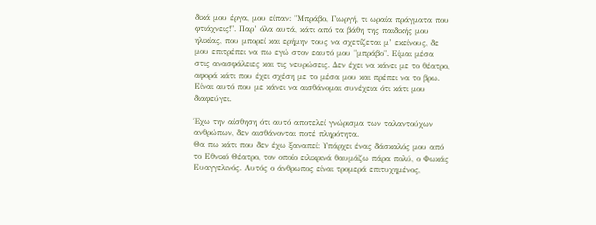δικά μου έργα, μου είπαν: "Μπράβο, Γιωργή, τι ωραία πράγματα που φτιάχνεις!". Παρ’ όλα αυτά, κάτι από τα βάθη της παιδικής μου ηλικίας, που μπορεί και ερήμην τους να σχετίζεται μ’ εκείνους, δε μου επιτρέπει να πω εγώ στον εαυτό μου "μπράβο". Είμαι μέσα στις ανασφάλειες και τις νευρώσεις. Δεν έχει να κάνει με το θέατρο, αφορά κάτι που έχει σχέση με το μέσα μου και πρέπει να το βρω. Είναι αυτό που με κάνει να αισθάνομαι συνέχεια ότι κάτι μου διαφεύγει.

Έχω την αίσθηση ότι αυτό αποτελεί γνώρισμα των ταλαντούχων ανθρώπων, δεν αισθάνονται ποτέ πληρότητα.
Θα πω κάτι που δεν έχω ξαναπεί: Υπάρχει ένας δάσκαλός μου από το Εθνικό Θέατρο, τον οποίο ειλικρινά θαυμάζω πάρα πολύ, ο Φωκάς Ευαγγελινός. Αυτός ο άνθρωπος είναι τρομερά επιτυχημένος,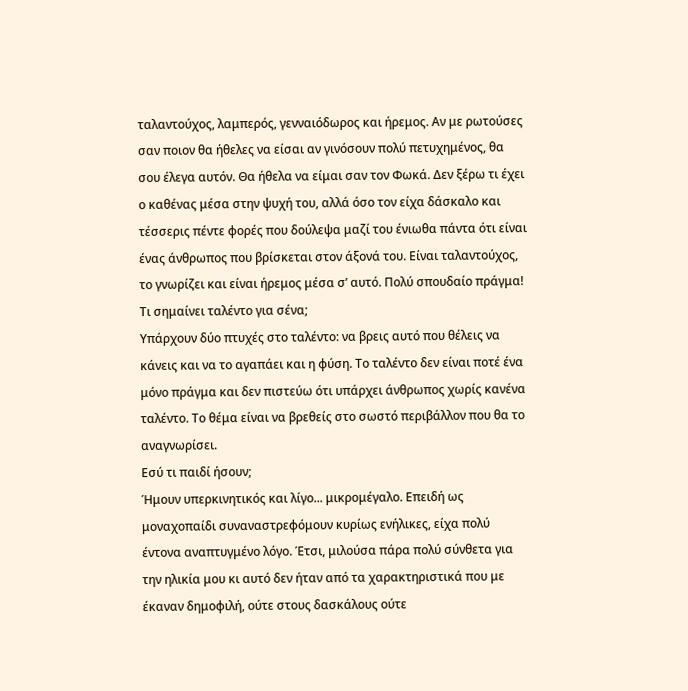ταλαντούχος, λαμπερός, γενναιόδωρος και ήρεμος. Αν με ρωτούσες σαν ποιον θα ήθελες να είσαι αν γινόσουν πολύ πετυχημένος, θα σου έλεγα αυτόν. Θα ήθελα να είμαι σαν τον Φωκά. Δεν ξέρω τι έχει ο καθένας μέσα στην ψυχή του, αλλά όσο τον είχα δάσκαλο και τέσσερις πέντε φορές που δούλεψα μαζί του ένιωθα πάντα ότι είναι ένας άνθρωπος που βρίσκεται στον άξονά του. Είναι ταλαντούχος, το γνωρίζει και είναι ήρεμος μέσα σ’ αυτό. Πολύ σπουδαίο πράγμα!
Τι σημαίνει ταλέντο για σένα;
Υπάρχουν δύο πτυχές στο ταλέντο: να βρεις αυτό που θέλεις να κάνεις και να το αγαπάει και η φύση. Το ταλέντο δεν είναι ποτέ ένα μόνο πράγμα και δεν πιστεύω ότι υπάρχει άνθρωπος χωρίς κανένα ταλέντο. Το θέμα είναι να βρεθείς στο σωστό περιβάλλον που θα το αναγνωρίσει.
Εσύ τι παιδί ήσουν;
Ήμουν υπερκινητικός και λίγο... μικρομέγαλο. Επειδή ως μοναχοπαίδι συναναστρεφόμουν κυρίως ενήλικες, είχα πολύ έντονα αναπτυγμένο λόγο. Έτσι, μιλούσα πάρα πολύ σύνθετα για την ηλικία μου κι αυτό δεν ήταν από τα χαρακτηριστικά που με έκαναν δημοφιλή, ούτε στους δασκάλους ούτε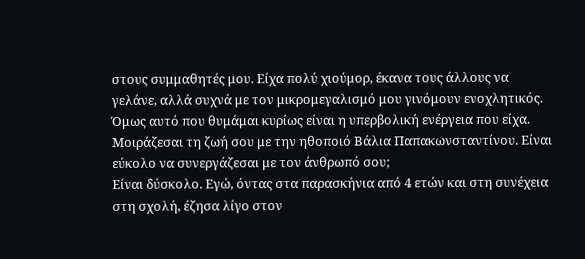στους συμμαθητές μου. Είχα πολύ χιούμορ, έκανα τους άλλους να γελάνε, αλλά συχνά με τον μικρομεγαλισμό μου γινόμουν ενοχλητικός. Όμως αυτό που θυμάμαι κυρίως είναι η υπερβολική ενέργεια που είχα.
Μοιράζεσαι τη ζωή σου με την ηθοποιό Βάλια Παπακωνσταντίνου. Είναι εύκολο να συνεργάζεσαι με τον άνθρωπό σου;
Είναι δύσκολο. Εγώ, όντας στα παρασκήνια από 4 ετών και στη συνέχεια στη σχολή, έζησα λίγο στον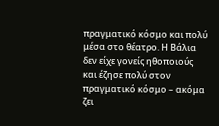πραγματικό κόσμο και πολύ μέσα στο θέατρο. Η Βάλια δεν είχε γονείς ηθοποιούς και έζησε πολύ στον πραγματικό κόσμο – ακόμα ζει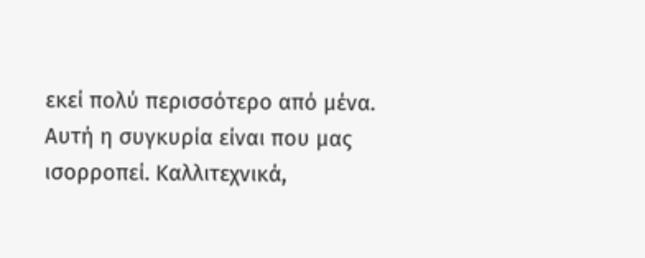εκεί πολύ περισσότερο από μένα. Αυτή η συγκυρία είναι που μας ισορροπεί. Καλλιτεχνικά,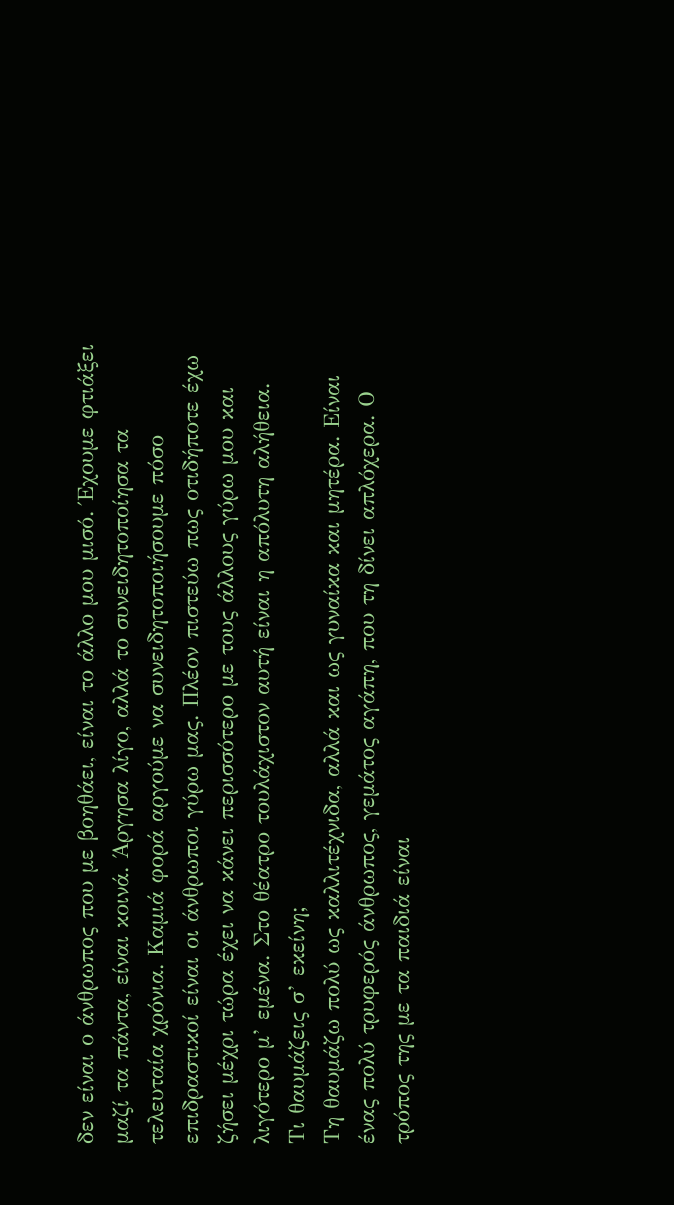δεν είναι ο άνθρωπος που με βοηθάει, είναι το άλλο μου μισό. Έχουμε φτιάξει μαζί τα πάντα, είναι κοινά. Άργησα λίγο, αλλά το συνειδητοποίησα τα τελευταία χρόνια. Καμιά φορά αργούμε να συνειδητοποιήσουμε πόσο επιδραστικοί είναι οι άνθρωποι γύρω μας. Πλέον πιστεύω πως οτιδήποτε έχω ζήσει μέχρι τώρα έχει να κάνει περισσότερο με τους άλλους γύρω μου και λιγότερο μ’ εμένα. Στο θέατρο τουλάχιστον αυτή είναι η απόλυτη αλήθεια.
Τι θαυμάζεις σ’ εκείνη;
Τη θαυμάζω πολύ ως καλλιτέχνιδα, αλλά και ως γυναίκα και μητέρα. Είναι ένας πολύ τρυφερός άνθρωπος, γεμάτος αγάπη, που τη δίνει απλόχερα. Ο τρόπος της με τα παιδιά είναι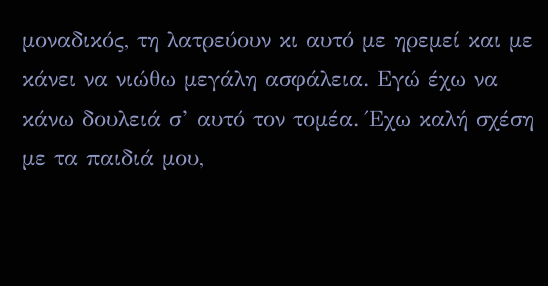μοναδικός, τη λατρεύουν κι αυτό με ηρεμεί και με κάνει να νιώθω μεγάλη ασφάλεια. Εγώ έχω να κάνω δουλειά σ’ αυτό τον τομέα. Έχω καλή σχέση με τα παιδιά μου,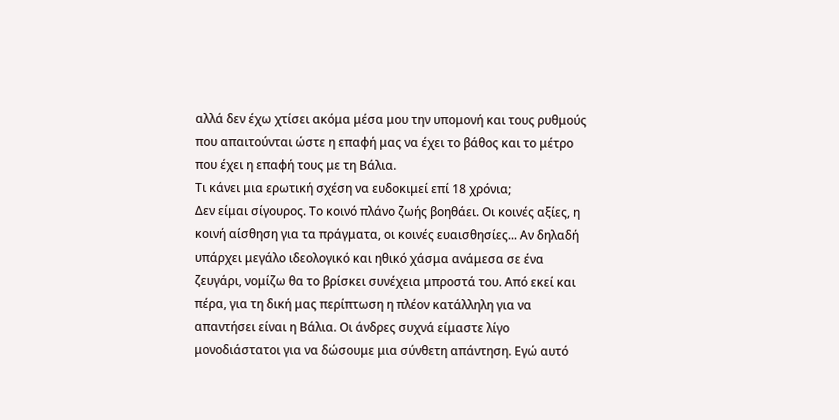αλλά δεν έχω χτίσει ακόμα μέσα μου την υπομονή και τους ρυθμούς που απαιτούνται ώστε η επαφή μας να έχει το βάθος και το μέτρο που έχει η επαφή τους με τη Βάλια.
Τι κάνει μια ερωτική σχέση να ευδοκιμεί επί 18 χρόνια;
Δεν είμαι σίγουρος. Το κοινό πλάνο ζωής βοηθάει. Οι κοινές αξίες, η κοινή αίσθηση για τα πράγματα, οι κοινές ευαισθησίες... Αν δηλαδή υπάρχει μεγάλο ιδεολογικό και ηθικό χάσμα ανάμεσα σε ένα ζευγάρι, νομίζω θα το βρίσκει συνέχεια μπροστά του. Από εκεί και πέρα, για τη δική μας περίπτωση η πλέον κατάλληλη για να απαντήσει είναι η Βάλια. Οι άνδρες συχνά είμαστε λίγο μονοδιάστατοι για να δώσουμε μια σύνθετη απάντηση. Εγώ αυτό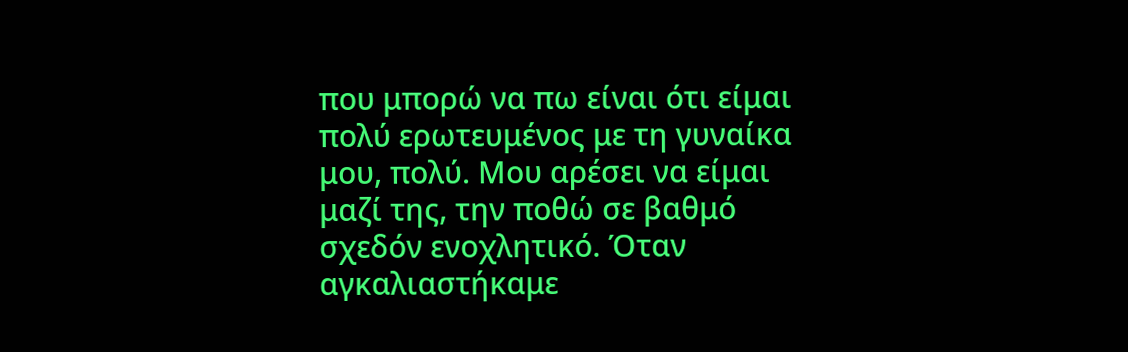που μπορώ να πω είναι ότι είμαι πολύ ερωτευμένος με τη γυναίκα μου, πολύ. Μου αρέσει να είμαι μαζί της, την ποθώ σε βαθμό σχεδόν ενοχλητικό. Όταν αγκαλιαστήκαμε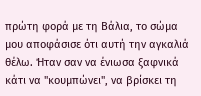πρώτη φορά με τη Βάλια, το σώμα μου αποφάσισε ότι αυτή την αγκαλιά θέλω. Ήταν σαν να ένιωσα ξαφνικά κάτι να "κουμπώνει", να βρίσκει τη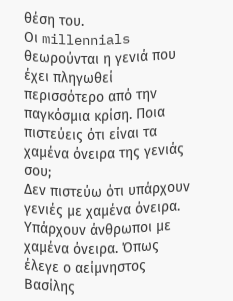θέση του.
Οι millennials θεωρούνται η γενιά που έχει πληγωθεί περισσότερο από την παγκόσμια κρίση. Ποια πιστεύεις ότι είναι τα χαμένα όνειρα της γενιάς σου;
Δεν πιστεύω ότι υπάρχουν γενιές με χαμένα όνειρα. Υπάρχουν άνθρωποι με χαμένα όνειρα. Όπως έλεγε ο αείμνηστος Βασίλης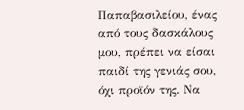Παπαβασιλείου, ένας από τους δασκάλους μου, πρέπει να είσαι παιδί της γενιάς σου, όχι προϊόν της. Να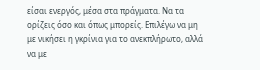είσαι ενεργός, μέσα στα πράγματα. Να τα ορίζεις όσο και όπως μπορείς. Επιλέγω να μη με νικήσει η γκρίνια για το ανεκπλήρωτο, αλλά να με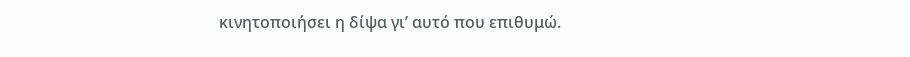κινητοποιήσει η δίψα γι’ αυτό που επιθυμώ.